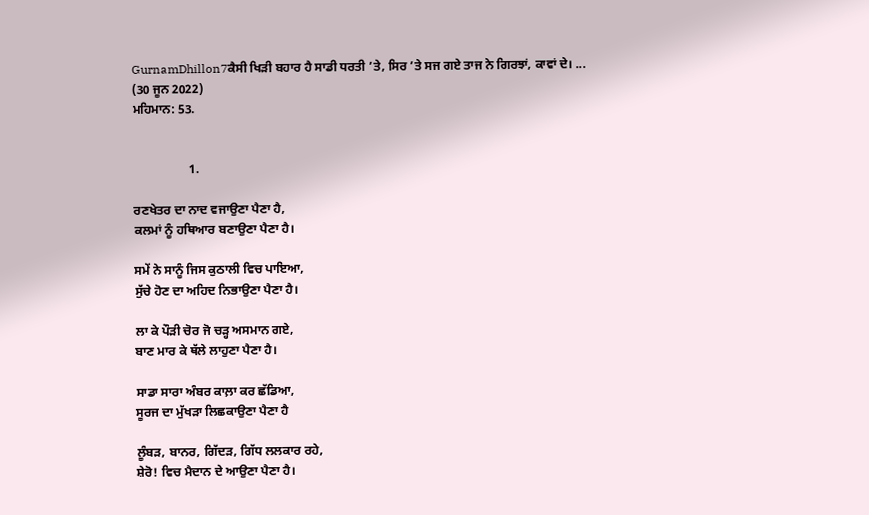GurnamDhillon7ਕੈਸੀ ਖਿੜੀ ਬਹਾਰ ਹੈ ਸਾਡੀ ਧਰਤੀ ’ਤੇ, ਸਿਰ ’ਤੇ ਸਜ ਗਏ ਤਾਜ ਨੇ ਗਿਰਝਾਂ, ਕਾਵਾਂ ਦੇ। ...
(30 ਜੂਨ 2022)
ਮਹਿਮਾਨ: 53.


                  1.

ਰਣਖੇਤਰ ਦਾ ਨਾਦ ਵਜਾਉਣਾ ਪੈਣਾ ਹੈ,
ਕਲਮਾਂ ਨੂੰ ਹਥਿਆਰ ਬਣਾਉਣਾ ਪੈਣਾ ਹੈ।

ਸਮੇਂ ਨੇ ਸਾਨੂੰ ਜਿਸ ਕੁਠਾਲੀ ਵਿਚ ਪਾਇਆ,
ਸੁੱਚੇ ਹੋਣ ਦਾ ਅਹਿਦ ਨਿਭਾਉਣਾ ਪੈਣਾ ਹੈ।

ਲਾ ਕੇ ਪੌੜੀ ਚੋਰ ਜੋ ਚੜ੍ਹ ਅਸਮਾਨ ਗਏ,
ਬਾਣ ਮਾਰ ਕੇ ਥੱਲੇ ਲਾਹੁਣਾ ਪੈਣਾ ਹੈ।

ਸਾਡਾ ਸਾਰਾ ਅੰਬਰ ਕਾਲ਼ਾ ਕਰ ਛੱਡਿਆ,
ਸੂਰਜ ਦਾ ਮੁੱਖੜਾ ਲਿਛਕਾਉਣਾ ਪੈਣਾ ਹੈ

ਲੂੰਬੜ, ਬਾਨਰ, ਗਿੱਦੜ, ਗਿੱਧ ਲਲਕਾਰ ਰਹੇ,
ਸ਼ੇਰੋ! ਵਿਚ ਮੈਦਾਨ ਦੇ ਆਉਣਾ ਪੈਣਾ ਹੈ।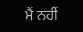ਮੈਂ ਨਹੀਂ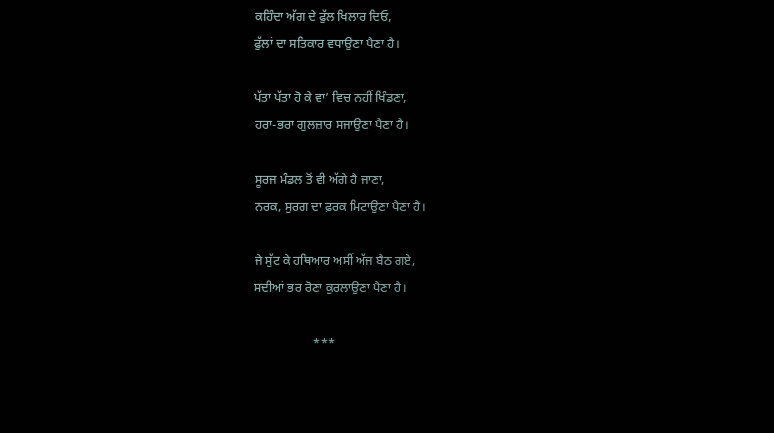ਕਹਿੰਦਾ ਅੱਗ ਦੇ ਫੁੱਲ ਖਿਲਾਰ ਦਿਓ,
ਫੁੱਲਾਂ ਦਾ ਸਤਿਕਾਰ ਵਧਾਉਣਾ ਪੈਣਾ ਹੈ।

ਪੱਤਾ ਪੱਤਾ ਹੋ ਕੇ ਵਾ’ ਵਿਚ ਨਹੀਂ ਖਿੰਡਣਾ,
ਹਰਾ-ਭਰਾ ਗੁਲਜ਼ਾਰ ਸਜਾਉਣਾ ਪੈਣਾ ਹੈ।

ਸੂਰਜ ਮੰਡਲ ਤੋਂ ਵੀ ਅੱਗੇ ਹੈ ਜਾਣਾ,
ਨਰਕ, ਸੁਰਗ ਦਾ ਫ਼ਰਕ ਮਿਟਾਉਣਾ ਪੈਣਾ ਹੈ।

ਜੇ ਸੁੱਟ ਕੇ ਹਥਿਆਰ ਅਸੀਂ ਅੱਜ ਬੈਠ ਗਏ,
ਸਦੀਆਂ ਭਰ ਰੋਣਾ ਕੁਰਲਾਉਣਾ ਪੈਣਾ ਹੈ।

                   ***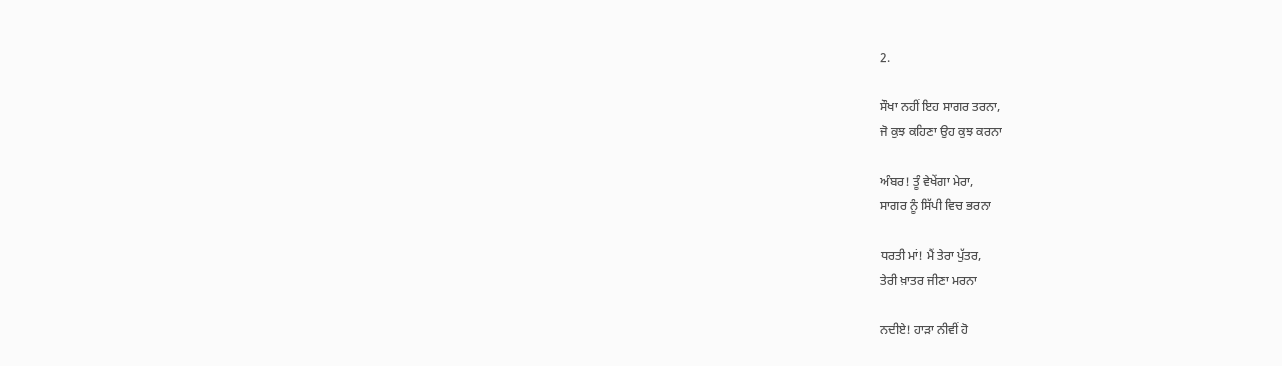2.

ਸੌਖਾ ਨਹੀਂ ਇਹ ਸਾਗਰ ਤਰਨਾ,
ਜੋ ਕੁਝ ਕਹਿਣਾ ਉਹ ਕੁਝ ਕਰਨਾ

ਅੰਬਰ! ਤੂੰ ਵੇਖੇਂਗਾ ਮੇਰਾ,
ਸਾਗਰ ਨੂੰ ਸਿੱਪੀ ਵਿਚ ਭਰਨਾ

ਧਰਤੀ ਮਾਂ! ਮੈਂ ਤੇਰਾ ਪੁੱਤਰ,
ਤੇਰੀ ਖ਼ਾਤਰ ਜੀਣਾ ਮਰਨਾ

ਨਦੀਏ! ਹਾੜਾ ਨੀਵੀਂ ਹੋ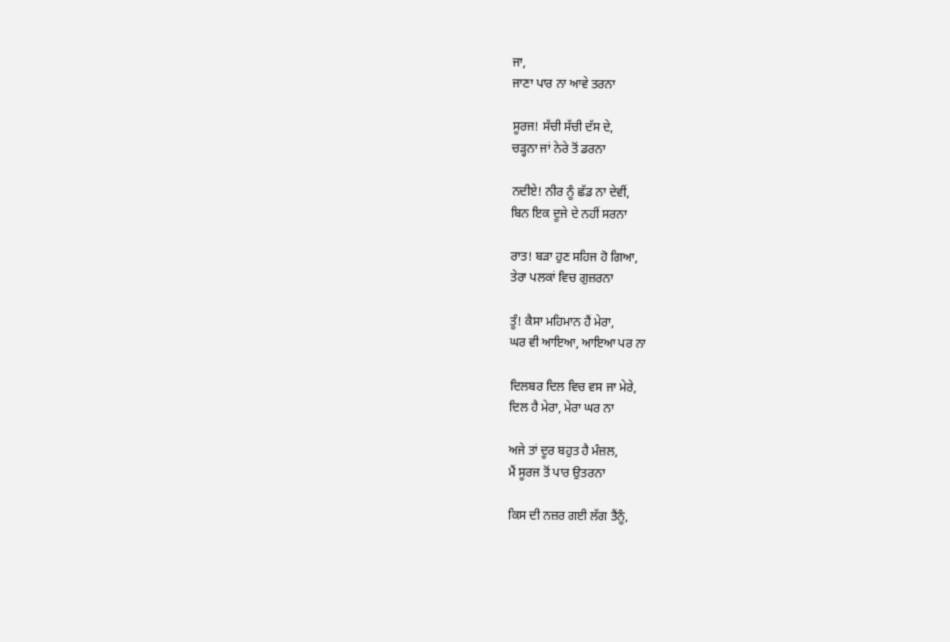ਜਾ,
ਜਾਣਾ ਪਾਰ ਨਾ ਆਵੇ ਤਰਨਾ

ਸੂਰਜ! ਸੱਚੀ ਸੱਚੀ ਦੱਸ ਦੇ,
ਚੜ੍ਹਨਾ ਜਾਂ ਨੇਰੇ ਤੋਂ ਡਰਨਾ

ਨਦੀਏ! ਨੀਰ ਨੂੰ ਛੱਡ ਨਾ ਦੇਵੀਂ,
ਬਿਨ ਇਕ ਦੂਜੇ ਦੇ ਨਹੀਂ ਸਰਨਾ

ਰਾਤ! ਬੜਾ ਹੁਣ ਸਹਿਜ ਹੋ ਗਿਆ,
ਤੇਰਾ ਪਲਕਾਂ ਵਿਚ ਗੁਜ਼ਰਨਾ

ਤੂੰ! ਕੈਸਾ ਮਹਿਮਾਨ ਹੈਂ ਮੇਰਾ,
ਘਰ ਵੀ ਆਇਆ, ਆਇਆ ਪਰ ਨਾ

ਦਿਲਬਰ ਦਿਲ ਵਿਚ ਵਸ ਜਾ ਮੇਰੇ,
ਦਿਲ ਹੈ ਮੇਰਾ, ਮੇਰਾ ਘਰ ਨਾ

ਅਜੇ ਤਾਂ ਦੂਰ ਬਹੁਤ ਹੈ ਮੰਜ਼ਲ,
ਮੈਂ ਸੂਰਜ ਤੋਂ ਪਾਰ ਉਤਰਨਾ

ਕਿਸ ਦੀ ਨਜ਼ਰ ਗਈ ਲੱਗ ਤੈਂਨੂੰ,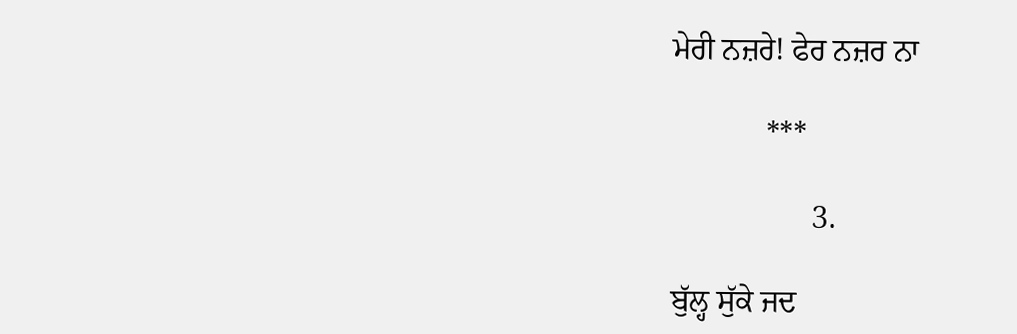ਮੇਰੀ ਨਜ਼ਰੇ! ਫੇਰ ਨਜ਼ਰ ਨਾ

            ***

                  3.

ਬੁੱਲ੍ਹ ਸੁੱਕੇ ਜਦ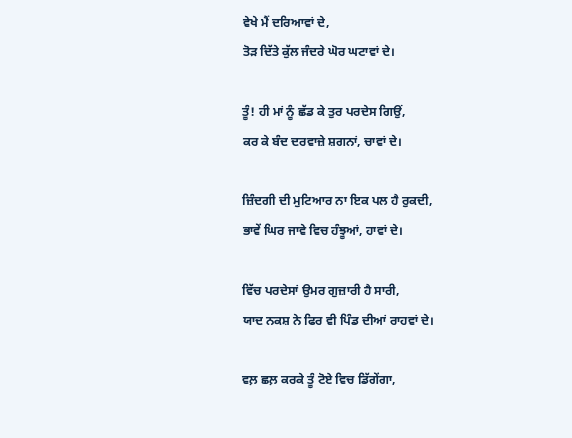ਵੇਖੇ ਮੈਂ ਦਰਿਆਵਾਂ ਦੇ,
ਤੋੜ ਦਿੱਤੇ ਕੁੱਲ ਜੰਦਰੇ ਘੋਰ ਘਟਾਵਾਂ ਦੇ।

ਤੂੰ! ਹੀ ਮਾਂ ਨੂੰ ਛੱਡ ਕੇ ਤੁਰ ਪਰਦੇਸ ਗਿਉਂ,
ਕਰ ਕੇ ਬੰਦ ਦਰਵਾਜ਼ੇ ਸ਼ਗਨਾਂ, ਚਾਵਾਂ ਦੇ।

ਜ਼ਿੰਦਗੀ ਦੀ ਮੁਟਿਆਰ ਨਾ ਇਕ ਪਲ ਹੈ ਰੁਕਦੀ,
ਭਾਵੇਂ ਘਿਰ ਜਾਵੇ ਵਿਚ ਹੰਝੂਆਂ, ਹਾਵਾਂ ਦੇ।

ਵਿੱਚ ਪਰਦੇਸਾਂ ਉਮਰ ਗੁਜ਼ਾਰੀ ਹੈ ਸਾਰੀ,
ਯਾਦ ਨਕਸ਼ ਨੇ ਫਿਰ ਵੀ ਪਿੰਡ ਦੀਆਂ ਰਾਹਵਾਂ ਦੇ।

ਵਲ਼ ਛਲ਼ ਕਰਕੇ ਤੂੰ ਟੋਏ ਵਿਚ ਡਿੱਗੇਂਗਾ,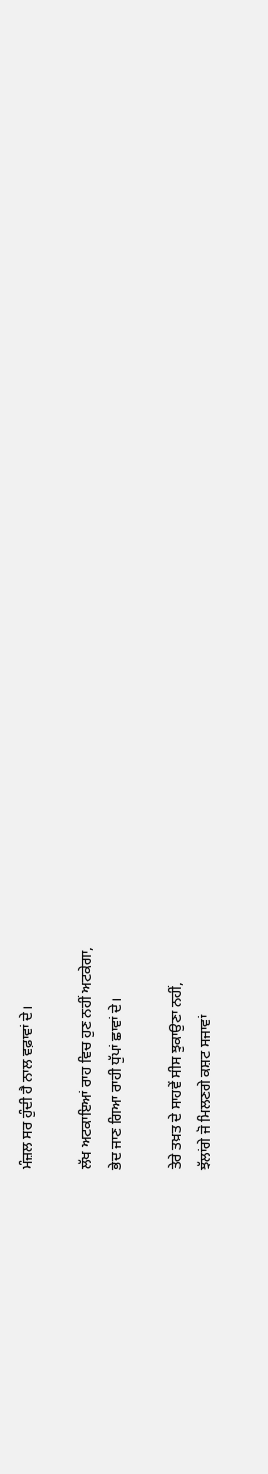ਮੰਜ਼ਲ ਸਰ ਹੁੰਦੀ ਹੈ ਨਾਲ ਵਫ਼ਾਵਾਂ ਦੇ।

ਲੱਖ ਅਟਕਾਇਆਂ ਰਾਹ ਵਿਚ ਹੁਣ ਨਹੀਂ ਅਟਕੇਗਾ,
ਭੇਦ ਜਾਣ ਗਿਆ ਰਾਹੀ ਧੁੱਪਾਂ ਛਾਵਾਂ ਦੇ।

ਤੇਰੇ ਤਖ਼ਤ ਦੇ ਸਾਹਵੇਂ ਸੀਸ ਝੁਕਾਉਣਾ ਨਹੀਂ,
ਝੱਲਾਂਗੇ ਜੋ ਮਿਲਣਗੇ ਕਸ਼ਟ ਸਜਾਵਾਂ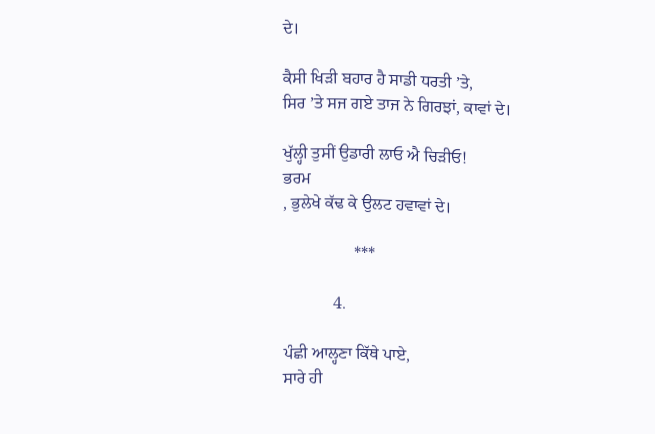ਦੇ।

ਕੈਸੀ ਖਿੜੀ ਬਹਾਰ ਹੈ ਸਾਡੀ ਧਰਤੀ ’ਤੇ,
ਸਿਰ ’ਤੇ ਸਜ ਗਏ ਤਾਜ ਨੇ ਗਿਰਝਾਂ, ਕਾਵਾਂ ਦੇ।

ਖੁੱਲ੍ਹੀ ਤੁਸੀਂ ਉਡਾਰੀ ਲਾਓ ਐ ਚਿੜੀਓ!
ਭਰਮ
, ਭੁਲੇਖੇ ਕੱਢ ਕੇ ਉਲਟ ਹਵਾਵਾਂ ਦੇ।

                 ***

            4.

ਪੰਛੀ ਆਲ੍ਹਣਾ ਕਿੱਥੇ ਪਾਏ,
ਸਾਰੇ ਹੀ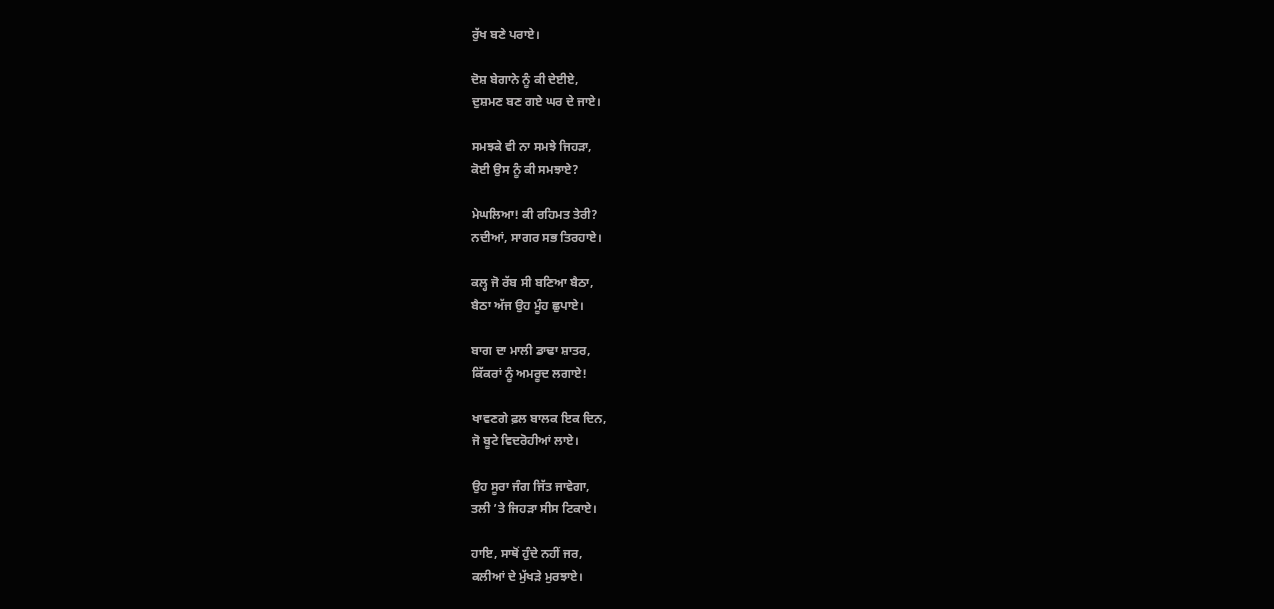ਰੁੱਖ ਬਣੇ ਪਰਾਏ।

ਦੋਸ਼ ਬੇਗਾਨੇ ਨੂੰ ਕੀ ਦੇਈਏ,
ਦੁਸ਼ਮਣ ਬਣ ਗਏ ਘਰ ਦੇ ਜਾਏ।

ਸਮਝਕੇ ਵੀ ਨਾ ਸਮਝੇ ਜਿਹੜਾ,
ਕੋਈ ਉਸ ਨੂੰ ਕੀ ਸਮਝਾਏ?

ਮੇਘਲਿਆ! ਕੀ ਰਹਿਮਤ ਤੇਰੀ?
ਨਦੀਆਂ, ਸਾਗਰ ਸਭ ਤਿਰਹਾਏ।

ਕਲ੍ਹ ਜੋ ਰੱਬ ਸੀ ਬਣਿਆ ਬੈਠਾ,
ਬੈਠਾ ਅੱਜ ਉਹ ਮੂੰਹ ਛੁਪਾਏ।

ਬਾਗ ਦਾ ਮਾਲੀ ਡਾਢਾ ਸ਼ਾਤਰ,
ਕਿੱਕਰਾਂ ਨੂੰ ਅਮਰੂਦ ਲਗਾਏ!

ਖਾਵਣਗੇ ਫ਼ਲ ਬਾਲਕ ਇਕ ਦਿਨ,
ਜੋ ਬੂਟੇ ਵਿਦਰੋਹੀਆਂ ਲਾਏ।

ਉਹ ਸੂਰਾ ਜੰਗ ਜਿੱਤ ਜਾਵੇਗਾ,
ਤਲੀ ’ਤੇ ਜਿਹੜਾ ਸੀਸ ਟਿਕਾਏ।

ਹਾਇ, ਸਾਥੋਂ ਹੁੰਦੇ ਨਹੀਂ ਜਰ,
ਕਲੀਆਂ ਦੇ ਮੁੱਖੜੇ ਮੁਰਝਾਏ।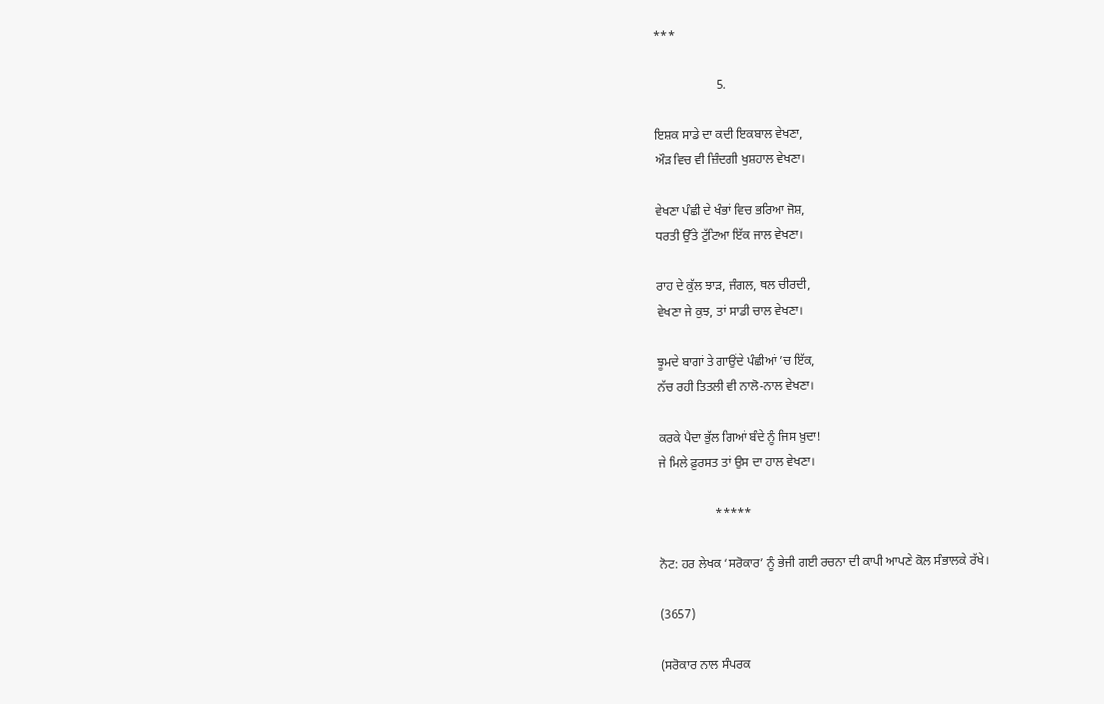***

                    5.

ਇਸ਼ਕ ਸਾਡੇ ਦਾ ਕਦੀ ਇਕਬਾਲ ਵੇਖਣਾ,
ਔੜ ਵਿਚ ਵੀ ਜ਼ਿੰਦਗੀ ਖੁਸ਼ਹਾਲ ਵੇਖਣਾ।

ਵੇਖਣਾ ਪੰਛੀ ਦੇ ਖੰਭਾਂ ਵਿਚ ਭਰਿਆ ਜੋਸ਼,
ਧਰਤੀ ਉੱਤੇ ਟੁੱਟਿਆ ਇੱਕ ਜਾਲ ਵੇਖਣਾ।

ਰਾਹ ਦੇ ਕੁੱਲ ਝਾੜ, ਜੰਗਲ, ਥਲ ਚੀਰਦੀ,
ਵੇਖਣਾ ਜੇ ਕੁਝ, ਤਾਂ ਸਾਡੀ ਚਾਲ ਵੇਖਣਾ।

ਝੂਮਦੇ ਬਾਗਾਂ ਤੇ ਗਾਉਂਦੇ ਪੰਛੀਆਂ ’ਚ ਇੱਕ,
ਨੱਚ ਰਹੀ ਤਿਤਲੀ ਵੀ ਨਾਲੋ-ਨਾਲ ਵੇਖਣਾ।

ਕਰਕੇ ਪੈਦਾ ਭੁੱਲ ਗਿਆਂ ਬੰਦੇ ਨੂੰ ਜਿਸ ਖ਼ੁਦਾ!
ਜੇ ਮਿਲੇ ਫ਼ੁਰਸਤ ਤਾਂ ਉਸ ਦਾ ਹਾਲ ਵੇਖਣਾ।

                  *****

ਨੋਟ: ਹਰ ਲੇਖਕ ‘ਸਰੋਕਾਰ’ ਨੂੰ ਭੇਜੀ ਗਈ ਰਚਨਾ ਦੀ ਕਾਪੀ ਆਪਣੇ ਕੋਲ ਸੰਭਾਲਕੇ ਰੱਖੇ।

(3657)

(ਸਰੋਕਾਰ ਨਾਲ ਸੰਪਰਕ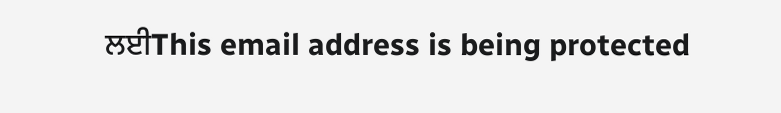ਲਈThis email address is being protected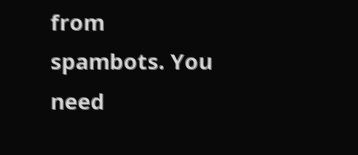from spambots. You need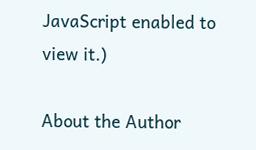JavaScript enabled to view it.)

About the Author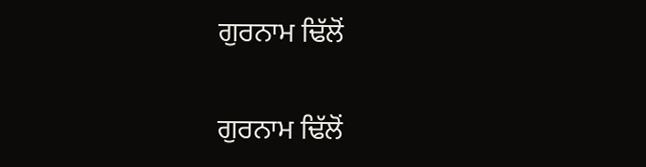ਗੁਰਨਾਮ ਢਿੱਲੋਂ

ਗੁਰਨਾਮ ਢਿੱਲੋਂ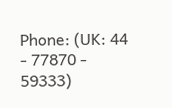Phone: (UK: 44 - 77870 - 59333)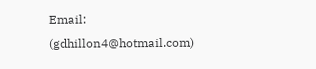Email: (gdhillon4@hotmail.com)